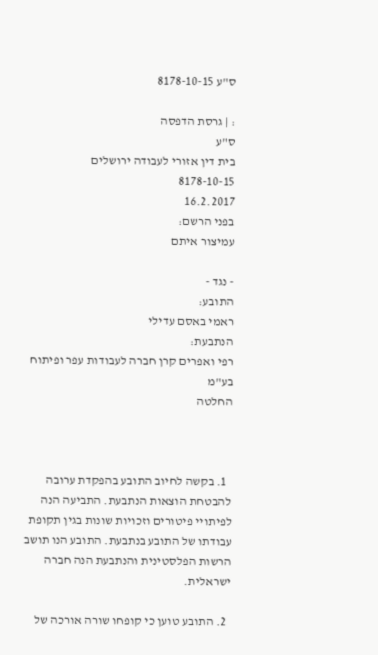ס"ע 8178-10-15

: | גרסת הדפסה
ס"ע
בית דין אזורי לעבודה ירושלים
8178-10-15
16.2.2017
בפני הרשם:
עמיצור איתם

- נגד -
התובע:
ראמי באסם עדילי
הנתבעת:
רפי ואפרים קרן חברה לעבודות עפר ופיתוח בע"מ
החלטה



  1. בקשה לחיוב התובע בהפקדת ערובה להבטחת הוצאות הנתבעת. התביעה הנה לפיתויי פיטורים וזכויות שונות בגין תקופת עבודתו של התובע בנתבעת. התובע הנו תושב הרשות הפלסטינית והנתבעת הנה חברה ישראלית.

  2. התובע טוען כי קופחו שורה אורכה של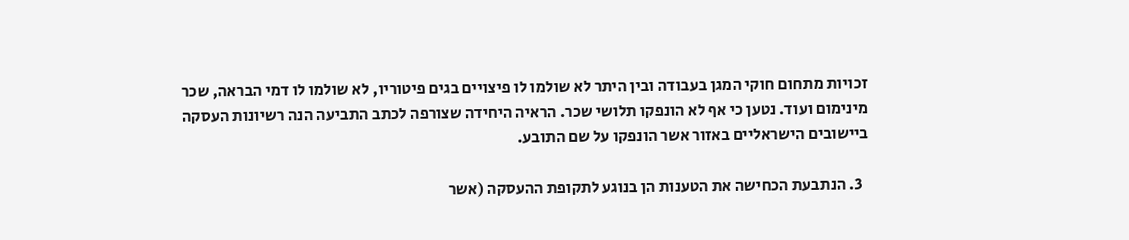זכויות מתחום חוקי המגן בעבודה ובין היתר לא שולמו לו פיצויים בגים פיטוריו, לא שולמו לו דמי הבראה, שכר מינימום ועוד. נטען כי אף לא הונפקו תלושי שכר. הראיה היחידה שצורפה לכתב התביעה הנה רשיונות העסקה ביישובים הישראליים באזור אשר הונפקו על שם התובע.

  3. הנתבעת הכחישה את הטענות הן בנוגע לתקופת ההעסקה (אשר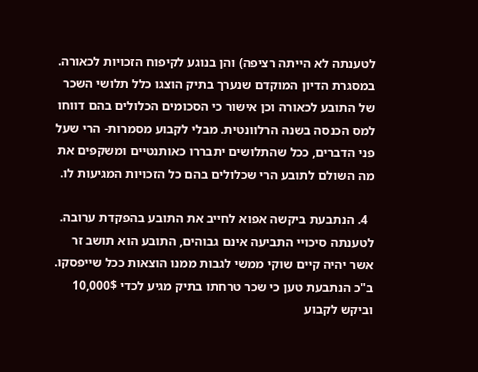לטענתה לא הייתה רציפה) והן בנוגע לקיפוח הזכויות לכאורה. במסגרת הדיון המוקדם שנערך בתיק הוצגו כלל תלושי השכר של התובע לכאורה וכן אישור כי הסכומים הכלולים בהם דווחו למס הכנסה בשנה הרלוונטית. מבלי לקבוע מסמרות- הרי שעל פני הדברים, ככל שהתלושים יתבררו כאותנטיים ומשקפים את מה השולם לתובע הרי שכלולים בהם כל הזכויות המגיעות לו.

  4. הנתבעת ביקשה אפוא לחייב את התובע בהפקדת ערובה. לטענתה סיכויי התביעה אינם גבוהים, התובע הוא תושב זר אשר יהיה קיים שוקי ממשי לגבות ממנו הוצאות ככל שייפסקו. ב"כ הנתבעת טען כי שכר טרחתו בתיק מגיע לכדי 10,000$ וביקש לקבוע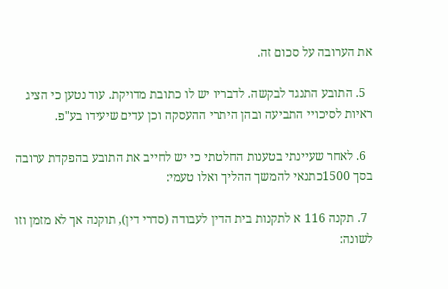את הערובה על סכום זה.

  5. התובע התנגד לבקשה. לדבריו יש לו כתובת מדויקת. עוד נטען כי הציג ראיות לסיכויי התביעה ובהן היתרי ההעסקה וכן עדים שיעידו בע"פ.

  6. לאחר שעיינתי בטענות החלטתי כי יש לחייב את התובע בהפקדת ערובה בסך 1500כתנאי להמשך ההליך ואלו טעמי:

  7. תקנה 116 א לתקנות בית הדין לעבודה (סדרי דין), תוקנה אך לא מזמן וזו לשונה: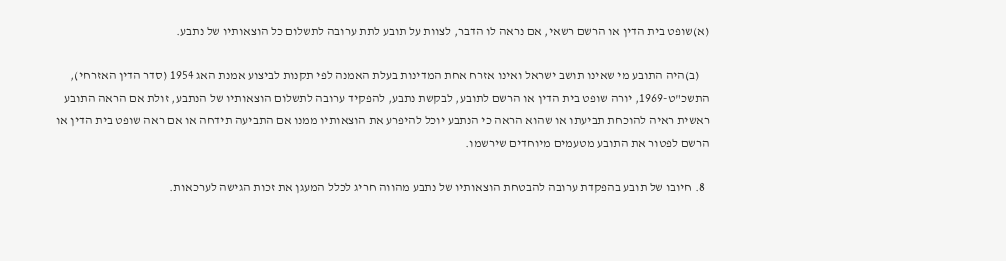(א)שופט בית הדין או הרשם רשאי, אם נראה לו הדבר, לצוות על תובע לתת ערובה לתשלום כל הוצאותיו של נתבע.

    (ב)היה התובע מי שאינו תושב ישראל ואינו אזרח אחת המדינות בעלת האמנה לפי תקנות לביצוע אמנת האג 1954 (סדר הדין האזרחי), התשכ"ט-1969, יורה שופט בית הדין או הרשם לתובע, לבקשת נתבע, להפקיד ערובה לתשלום הוצאותיו של הנתבע, זולת אם הראה התובע ראשית ראיה להוכחת תביעתו או שהוא הראה כי הנתבע יוכל להיפרע את הוצאותיו ממנו אם התביעה תידחה או אם ראה שופט בית הדין או הרשם לפטור את התובע מטעמים מיוחדים שירשמו.

  8. חיובו של תובע בהפקדת ערובה להבטחת הוצאותיו של נתבע מהווה חריג לכלל המעגן את זכות הגישה לערכאות.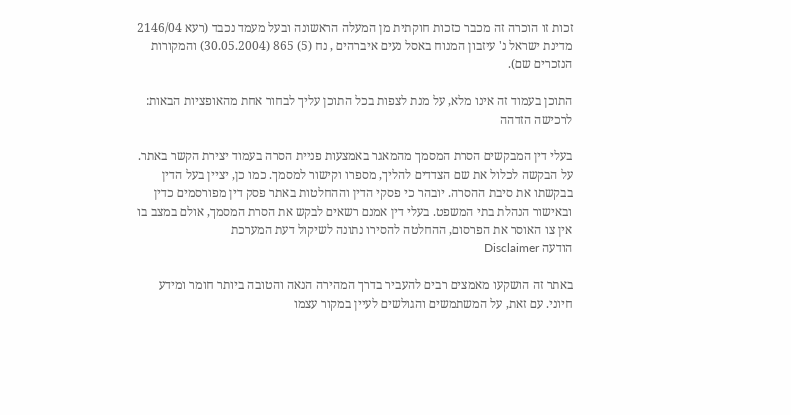זכות זו הוכרה זה מכבר כזכות חוקתית מן המעלה הראשונה ובעל מעמד נכבד (רעא 2146/04 מדינת ישראל נ' עיזבון המנוח באסל נעים איברהים , נח (5) 865 (30.05.2004) והמקורות הנזכרים שם).

התוכן בעמוד זה אינו מלא, על מנת לצפות בכל התוכן עליך לבחור אחת מהאופציות הבאות:
לרכישה הזדהה

בעלי דין המבקשים הסרת המסמך מהמאגר באמצעות פניית הסרה בעמוד יצירת הקשר באתר. על הבקשה לכלול את שם הצדדים להליך, מספרו וקישור למסמך. כמו כן, יציין בעל הדין בבקשתו את סיבת ההסרה. יובהר כי פסקי הדין וההחלטות באתר פסק דין מפורסמים כדין ובאישור הנהלת בתי המשפט. בעלי דין אמנם רשאים לבקש את הסרת המסמך, אולם במצב בו אין צו האוסר את הפרסום, ההחלטה להסירו נתונה לשיקול דעת המערכת
הודעה Disclaimer

באתר זה הושקעו מאמצים רבים להעביר בדרך המהירה הנאה והטובה ביותר חומר ומידע חיוני. עם זאת, על המשתמשים והגולשים לעיין במקור עצמו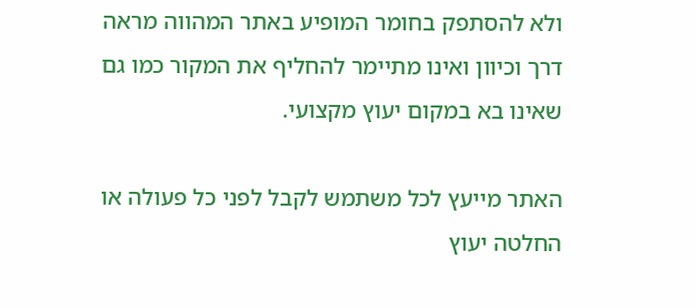ולא להסתפק בחומר המופיע באתר המהווה מראה דרך וכיוון ואינו מתיימר להחליף את המקור כמו גם שאינו בא במקום יעוץ מקצועי.

האתר מייעץ לכל משתמש לקבל לפני כל פעולה או החלטה יעוץ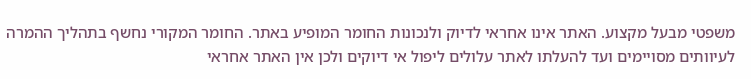משפטי מבעל מקצוע. האתר אינו אחראי לדיוק ולנכונות החומר המופיע באתר. החומר המקורי נחשף בתהליך ההמרה לעיוותים מסויימים ועד להעלתו לאתר עלולים ליפול אי דיוקים ולכן אין האתר אחראי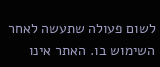לשום פעולה שתעשה לאחר השימוש בו. האתר אינו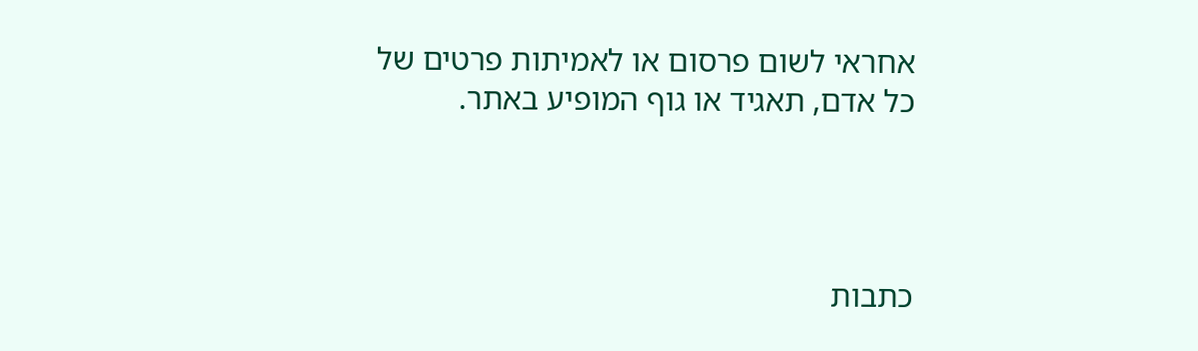אחראי לשום פרסום או לאמיתות פרטים של כל אדם, תאגיד או גוף המופיע באתר.




כתבות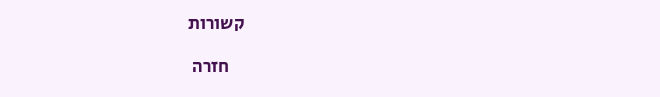קשורות

    חזרה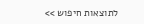לתוצאות חיפוש >>